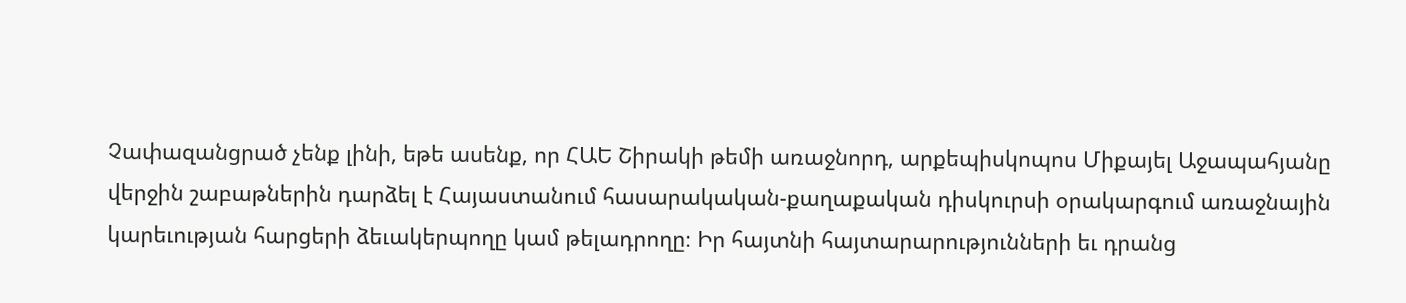Չափազանցրած չենք լինի, եթե ասենք, որ ՀԱԵ Շիրակի թեմի առաջնորդ, արքեպիսկոպոս Միքայել Աջապահյանը վերջին շաբաթներին դարձել է Հայաստանում հասարակական-քաղաքական դիսկուրսի օրակարգում առաջնային կարեւության հարցերի ձեւակերպողը կամ թելադրողը։ Իր հայտնի հայտարարությունների եւ դրանց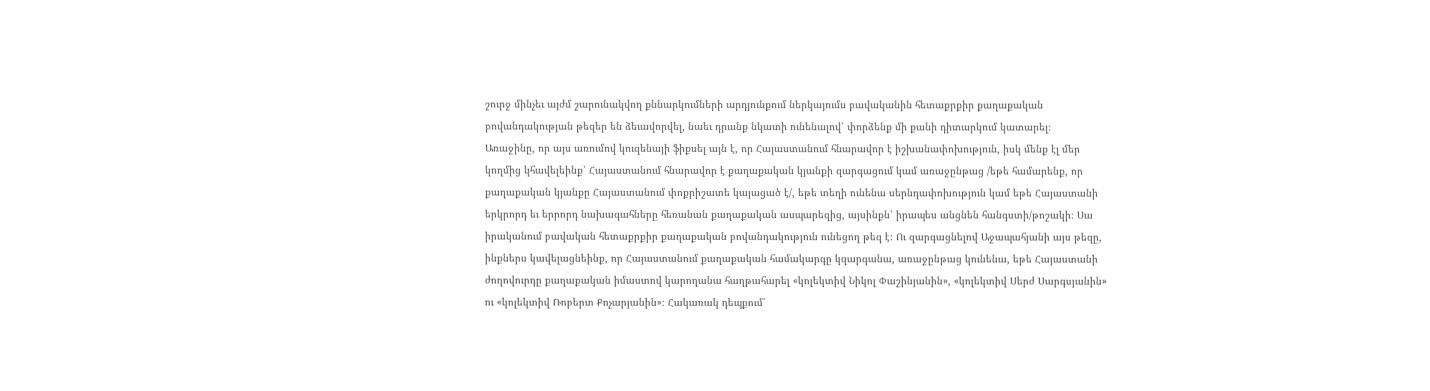շուրջ մինչեւ այժմ շարունակվող քննարկումների արդյունքում ներկայումս բավականին հետաքրքիր քաղաքական բովանդակության թեզեր են ձեւավորվել, նաեւ դրանք նկատի ունենալով՝ փորձենք մի քանի դիտարկում կատարել։
Առաջինը, որ այս առումով կուզենայի ֆիքսել այն է, որ Հայաստանում հնարավոր է իշխանափոխություն, իսկ մենք էլ մեր կողմից կհավելեինք՝ Հայաստանում հնարավոր է քաղաքական կյանքի զարգացում կամ առաջընթաց /եթե համարենք, որ քաղաքական կյանքը Հայաստանում փոքրիշատե կայացած է/, եթե տեղի ունենա սերնդափոխություն կամ եթե Հայաստանի երկրորդ եւ երրորդ նախագահները հեռանան քաղաքական ասպարեզից, այսինքն՝ իրապես անցնեն հանգստի/թոշակի։ Սա իրականում բավական հետաքրքիր քաղաքական բովանդակություն ունեցող թեզ է։ Ու զարգացնելով Աջապահյանի այս թեզը, ինքներս կավելացնեինք, որ Հայաստանում քաղաքական համակարգը կզարգանա, առաջընթաց կունենա, եթե Հայաստանի ժողովուրդը քաղաքական իմաստով կարողանա հաղթահարել «կոլեկտիվ Նիկոլ Փաշինյանին», «կոլեկտիվ Սերժ Սարգսյանին» ու «կոլեկտիվ Ռոբերտ Քոչարյանին»։ Հակառակ դեպքում՝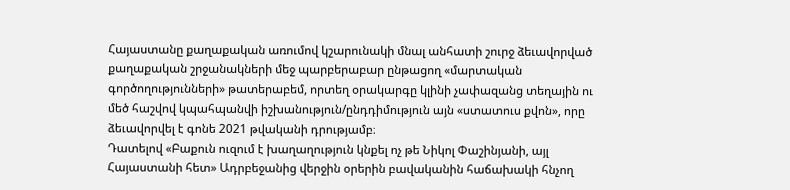Հայաստանը քաղաքական առումով կշարունակի մնալ անհատի շուրջ ձեւավորված քաղաքական շրջանակների մեջ պարբերաբար ընթացող «մարտական գործողությունների» թատերաբեմ, որտեղ օրակարգը կլինի չափազանց տեղային ու մեծ հաշվով կպահպանվի իշխանություն/ընդդիմություն այն «ստատուս քվոն», որը ձեւավորվել է գոնե 2021 թվականի դրությամբ։
Դատելով «Բաքուն ուզում է խաղաղություն կնքել ոչ թե Նիկոլ Փաշինյանի, այլ Հայաստանի հետ» Ադրբեջանից վերջին օրերին բավականին հաճախակի հնչող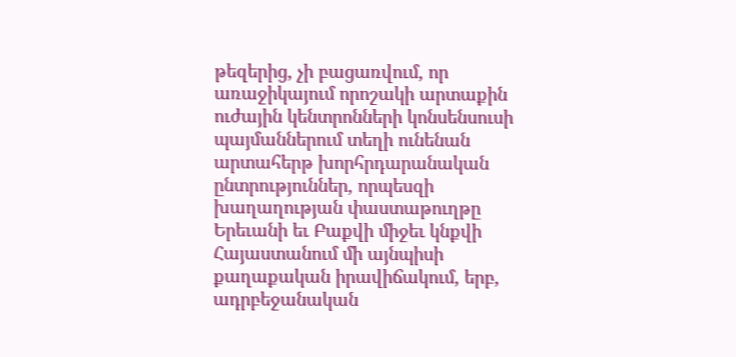թեզերից, չի բացառվում, որ առաջիկայում որոշակի արտաքին ուժային կենտրոնների կոնսենսուսի պայմաններում տեղի ունենան արտահերթ խորհրդարանական ընտրություններ, որպեսզի խաղաղության փաստաթուղթը Երեւանի եւ Բաքվի միջեւ կնքվի Հայաստանում մի այնպիսի քաղաքական իրավիճակում, երբ, ադրբեջանական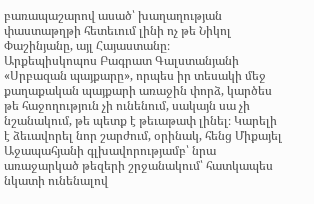բառապաշարով ասած՝ խաղաղության փաստաթղթի հետեւում լինի ոչ թե Նիկոլ Փաշինյանը, այլ Հայաստանը։
Արքեպիսկոպոս Բագրատ Գալստանյանի «Սրբազան պայքարը», որպես իր տեսակի մեջ քաղաքական պայքարի առաջին փորձ, կարծես թե հաջողություն չի ունենում, սակայն սա չի նշանակում, թե պետք է թեւաթափ լինել։ Կարելի է ձեւավորել նոր շարժում, օրինակ, հենց Միքայել Աջապահյանի գլխավորությամբ՝ նրա առաջարկած թեզերի շրջանակում՝ հատկապես նկատի ունենալով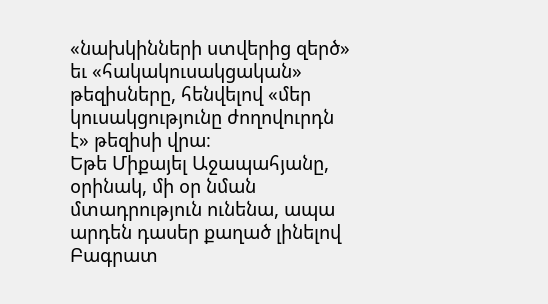«նախկինների ստվերից զերծ» եւ «հակակուսակցական» թեզիսները, հենվելով «մեր կուսակցությունը ժողովուրդն է» թեզիսի վրա։
Եթե Միքայել Աջապահյանը, օրինակ, մի օր նման մտադրություն ունենա, ապա արդեն դասեր քաղած լինելով Բագրատ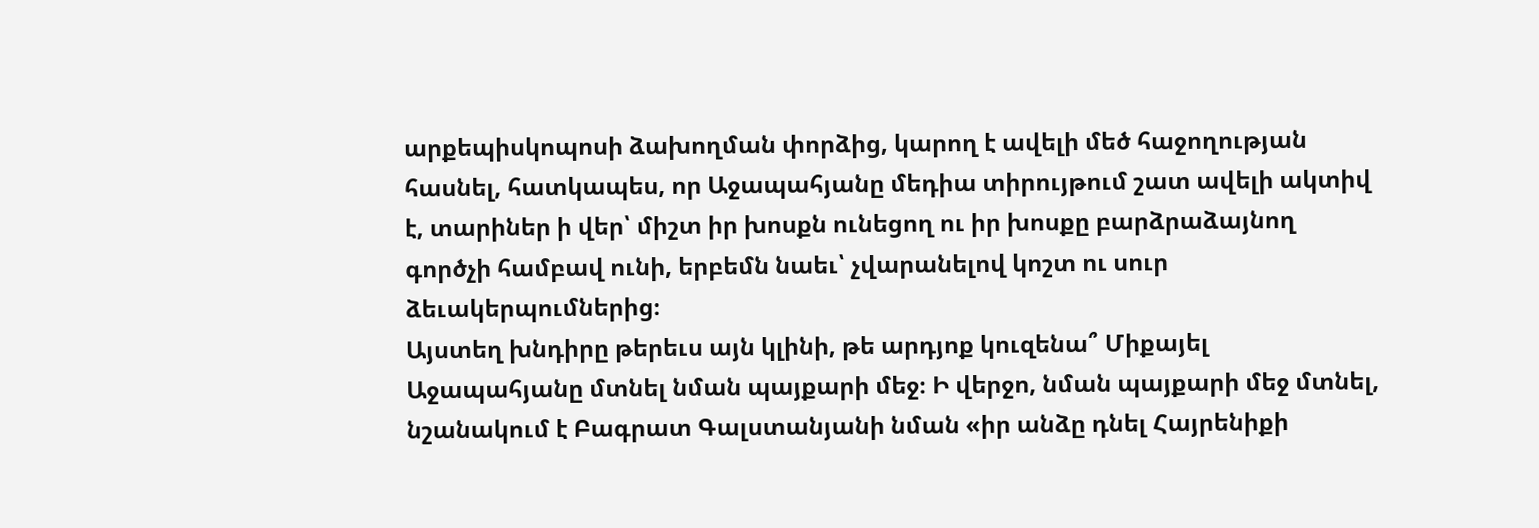արքեպիսկոպոսի ձախողման փորձից, կարող է ավելի մեծ հաջողության հասնել, հատկապես, որ Աջապահյանը մեդիա տիրույթում շատ ավելի ակտիվ է, տարիներ ի վեր՝ միշտ իր խոսքն ունեցող ու իր խոսքը բարձրաձայնող գործչի համբավ ունի, երբեմն նաեւ՝ չվարանելով կոշտ ու սուր ձեւակերպումներից։
Այստեղ խնդիրը թերեւս այն կլինի, թե արդյոք կուզենա՞ Միքայել Աջապահյանը մտնել նման պայքարի մեջ։ Ի վերջո, նման պայքարի մեջ մտնել, նշանակում է Բագրատ Գալստանյանի նման «իր անձը դնել Հայրենիքի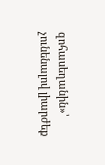զոհասեղանին»՝ չունենալով լիարժեք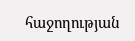հաջողության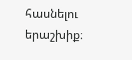հասնելու երաշխիք։